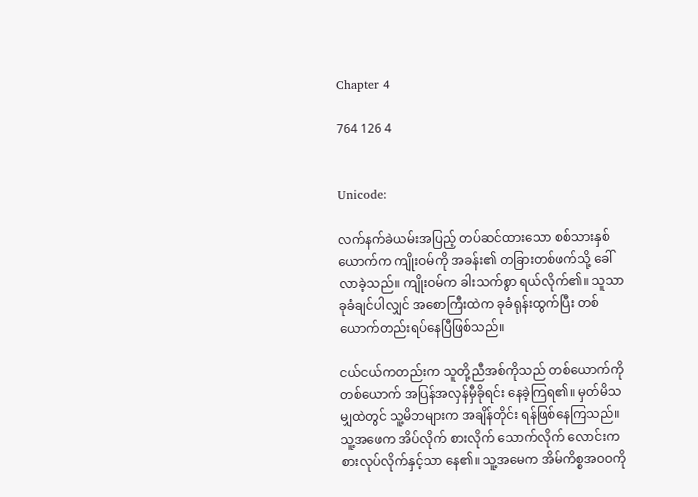Chapter 4

764 126 4


Unicode:

လက်နက်ခဲယမ်းအပြည့် တပ်ဆင်ထားသော စစ်သားနှစ်ယောက်က ကျိုးဝမ်ကို အခန်း၏ တခြားတစ်ဖက်သို့ ခေါ်လာခဲ့သည်။ ကျိုးဝမ်က ခါးသက်စွာ ရယ်လိုက်၏။ သူသာ ခုခံချင်ပါလျှင် အစောကြီးထဲက ခုခံရုန်းထွက်ပြီး တစ်ယောက်တည်းရပ်နေပြီဖြစ်သည်။

ငယ်ငယ်ကတည်းက သူတို့ညီအစ်ကိုသည် တစ်ယောက်ကိုတစ်ယောက် အပြန်အလှန်မှီခိုရင်း နေခဲ့ကြရ၏။ မှတ်မိသမျှထဲတွင် သူ့မိဘများက အချိန်တိုင်း ရန်ဖြစ်နေကြသည်။ သူ့အဖေက အိပ်လိုက် စားလိုက် သောက်လိုက် လောင်းကစားလုပ်လိုက်နှင့်သာ နေ၏။ သူ့အမေက အိမ်ကိစ္စအဝဝကို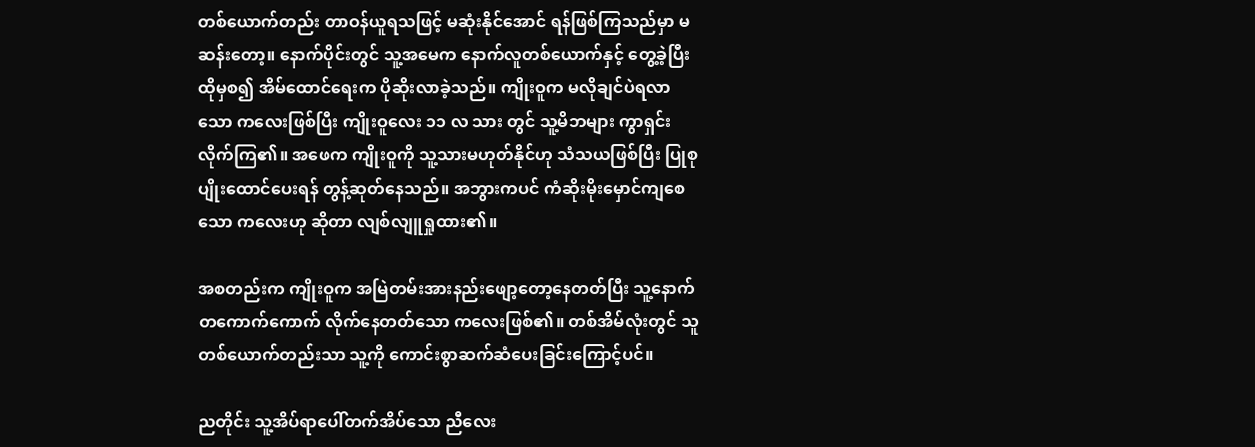တစ်ယောက်တည်း တာဝန်ယူရသဖြင့် မဆုံးနိုင်အောင် ရန်ဖြစ်ကြသည်မှာ မဆန်းတော့။ နောက်ပိုင်းတွင် သူ့အမေက နောက်လူတစ်ယောက်နှင့် တွေ့ခဲ့ပြီး ထိုမှစ၍ အိမ်ထောင်ရေးက ပိုဆိုးလာခဲ့သည်။ ကျိုးဝူက မလိုချင်ပဲရလာသော ကလေးဖြစ်ပြီး ကျိုးဝူလေး ၁၁ လ သား တွင် သူ့မိဘများ ကွာရှင်းလိုက်ကြ၏။ အဖေက ကျိုးဝူကို သူ့သားမဟုတ်နိုင်ဟု သံသယဖြစ်ပြီး ပြုစုပျိုးထောင်ပေးရန် တွန့်ဆုတ်နေသည်။ အဘွားကပင် ကံဆိုးမိုးမှောင်ကျစေသော ကလေးဟု ဆိုတာ လျစ်လျူရှုထား၏။

အစတည်းက ကျိုးဝူက အမြဲတမ်းအားနည်းဖျော့တော့နေတတ်ပြီး သူ့နောက် တကောက်ကောက် လိုက်နေတတ်သော ကလေးဖြစ်၏။ တစ်အိမ်လုံးတွင် သူတစ်ယောက်တည်းသာ သူ့ကို ကောင်းစွာဆက်ဆံပေးခြင်းကြောင့်ပင်။

ညတိုင်း သူ့အိပ်ရာပေါ်တက်အိပ်သော ညီလေး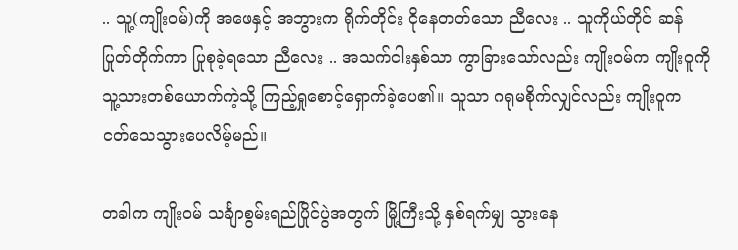.. သူ့(ကျိုးဝမ်)ကို အဖေနှင့် အဘွားက ရိုက်တိုင်း ငိုနေတတ်သော ညီလေး .. သူကိုယ်တိုင် ဆန်ပြုတ်တိုက်ကာ ပြုစုခဲ့ရသော ညီလေး .. အသက်ငါးနှစ်သာ ကွာခြားသော်လည်း ကျိုးဝမ်က ကျိုးဝူကို သူ့သားတစ်ယောက်ကဲ့သို့ ကြည့်ရှုစောင့်ရှောက်ခဲ့ပေ၏။ သူသာ ဂရုမစိုက်လျှင်လည်း ကျိုးဝူက ငတ်သေသွားပေလိမ့်မည်။

တခါက ကျိုးဝမ် သင်္ချာစွမ်းရည်ပြိုင်ပွဲအတွက် မြို့ကြီးသို့ နှစ်ရက်မျှ သွားနေ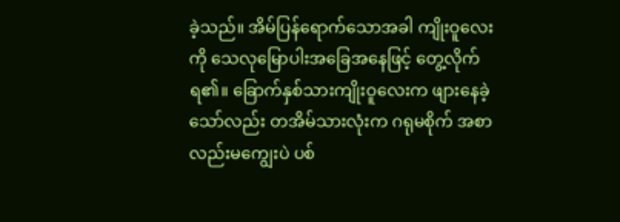ခဲ့သည်။ အိမ်ပြန်ရောက်သောအခါ ကျိုးဝူလေးကို သေလုမြောပါးအခြေအနေဖြင့် တွေ့လိုက်ရ၏။ ခြောက်နှစ်သားကျိုးဝူလေးက ဖျားနေခဲ့သော်လည်း တအိမ်သားလုံးက ဂရုမစိုက် အစာလည်းမကျွေးပဲ ပစ်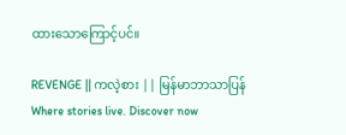ထားသောကြောင့်ပင်။

REVENGE || ကလဲ့စား || မြန်မာဘာသာပြန်Where stories live. Discover now